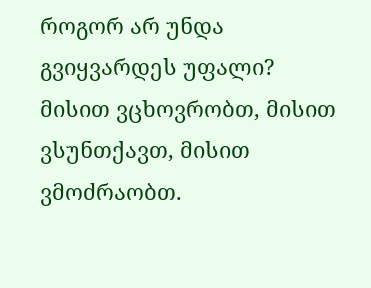როგორ არ უნდა გვიყვარდეს უფალი? მისით ვცხოვრობთ, მისით ვსუნთქავთ, მისით ვმოძრაობთ.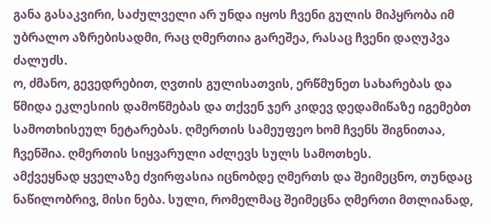განა გასაკვირი, საძულველი არ უნდა იყოს ჩვენი გულის მიპყრობა იმ უბრალო აზრებისადმი, რაც ღმერთია გარეშეა, რასაც ჩვენი დაღუპვა ძალუძს.
ო, ძმანო, გევედრებით, ღვთის გულისათვის, ერწმუნეთ სახარებას და წმიდა ეკლესიის დამოწმებას და თქვენ ჯერ კიდევ დედამიწაზე იგემებთ სამოთხისეულ ნეტარებას. ღმერთის სამეუფეო ხომ ჩვენს შიგნითაა, ჩვენშია. ღმერთის სიყვარული აძლევს სულს სამოთხეს.
ამქვეყნად ყველაზე ძვირფასია იცნობდე ღმერთს და შეიმეცნო, თუნდაც ნაწილობრივ, მისი ნება. სული, რომელმაც შეიმეცნა ღმერთი მთლიანად,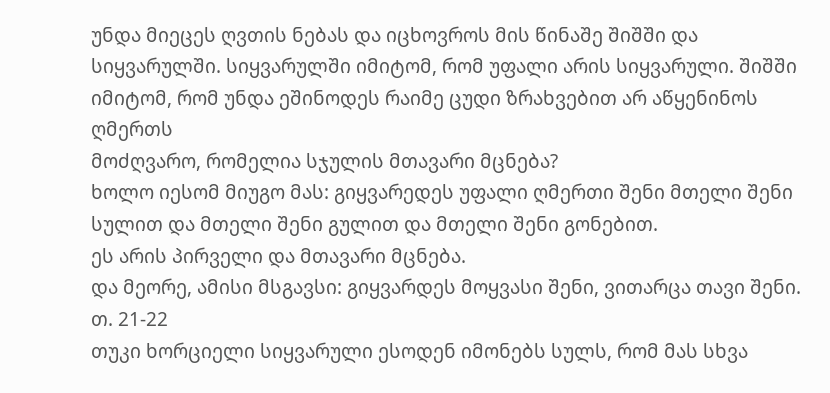უნდა მიეცეს ღვთის ნებას და იცხოვროს მის წინაშე შიშში და სიყვარულში. სიყვარულში იმიტომ, რომ უფალი არის სიყვარული. შიშში იმიტომ, რომ უნდა ეშინოდეს რაიმე ცუდი ზრახვებით არ აწყენინოს ღმერთს
მოძღვარო, რომელია სჯულის მთავარი მცნება?
ხოლო იესომ მიუგო მას: გიყვარედეს უფალი ღმერთი შენი მთელი შენი სულით და მთელი შენი გულით და მთელი შენი გონებით.
ეს არის პირველი და მთავარი მცნება.
და მეორე, ამისი მსგავსი: გიყვარდეს მოყვასი შენი, ვითარცა თავი შენი.
თ. 21-22
თუკი ხორციელი სიყვარული ესოდენ იმონებს სულს, რომ მას სხვა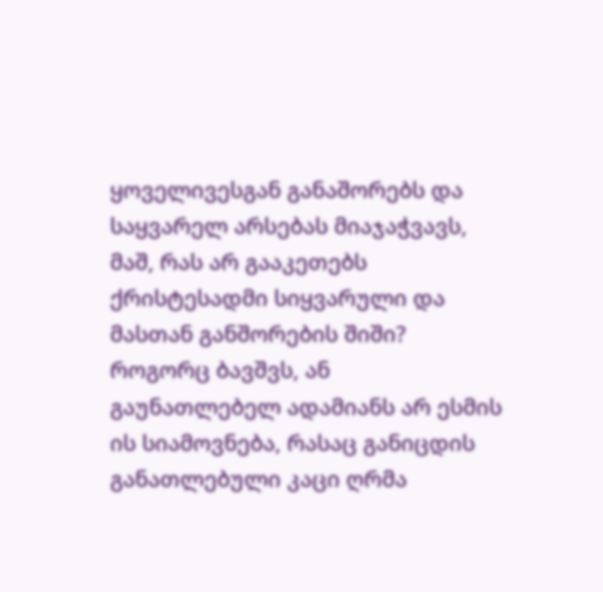ყოველივესგან განაშორებს და საყვარელ არსებას მიაჯაჭვავს, მაშ, რას არ გააკეთებს ქრისტესადმი სიყვარული და მასთან განშორების შიში?
როგორც ბავშვს, ან გაუნათლებელ ადამიანს არ ესმის ის სიამოვნება, რასაც განიცდის განათლებული კაცი ღრმა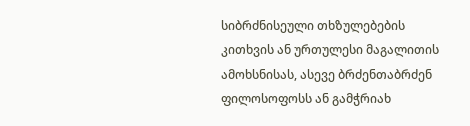სიბრძნისეული თხზულებების კითხვის ან ურთულესი მაგალითის ამოხსნისას, ასევე ბრძენთაბრძენ ფილოსოფოსს ან გამჭრიახ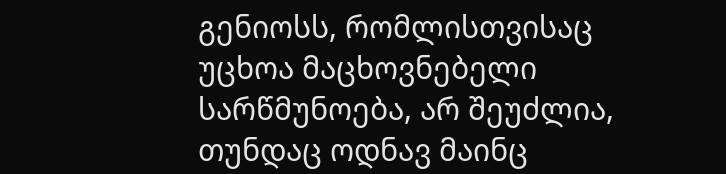გენიოსს, რომლისთვისაც უცხოა მაცხოვნებელი სარწმუნოება, არ შეუძლია, თუნდაც ოდნავ მაინც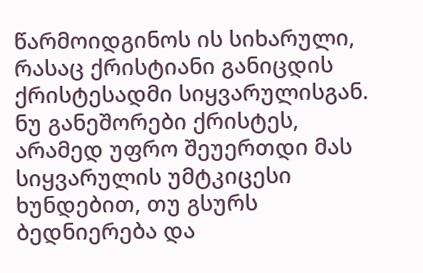წარმოიდგინოს ის სიხარული, რასაც ქრისტიანი განიცდის ქრისტესადმი სიყვარულისგან.
ნუ განეშორები ქრისტეს, არამედ უფრო შეუერთდი მას სიყვარულის უმტკიცესი ხუნდებით, თუ გსურს ბედნიერება და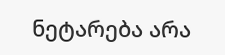ნეტარება არა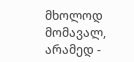მხოლოდ მომავალ, არამედ -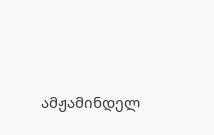ამჟამინდელ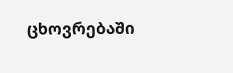ცხოვრებაში